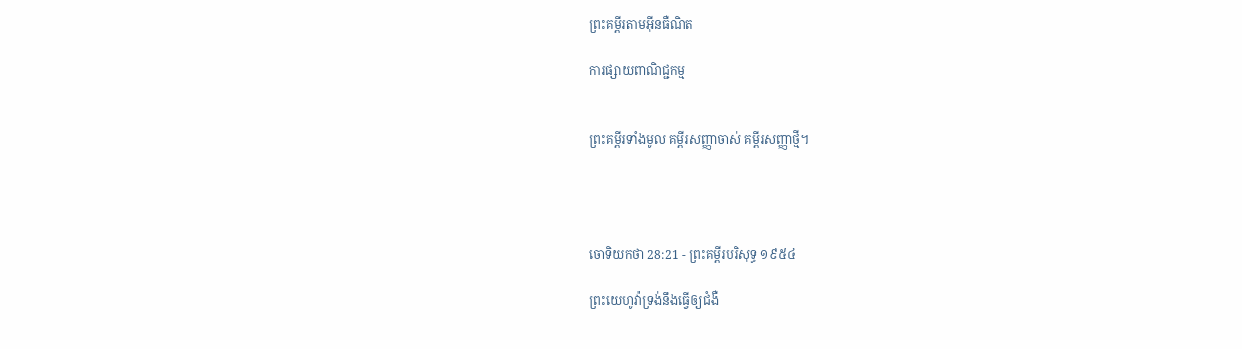ព្រះគម្ពីរតាមអ៊ីនធឺណិត

ការផ្សាយពាណិជ្ជកម្ម


ព្រះគម្ពីរទាំងមូល គម្ពីរសញ្ញាចាស់ គម្ពីរសញ្ញាថ្មី។




ចោទិយ‌កថា 28:21 - ព្រះគម្ពីរបរិសុទ្ធ ១៩៥៤

ព្រះ‌យេហូវ៉ាទ្រង់នឹងធ្វើឲ្យជំងឺ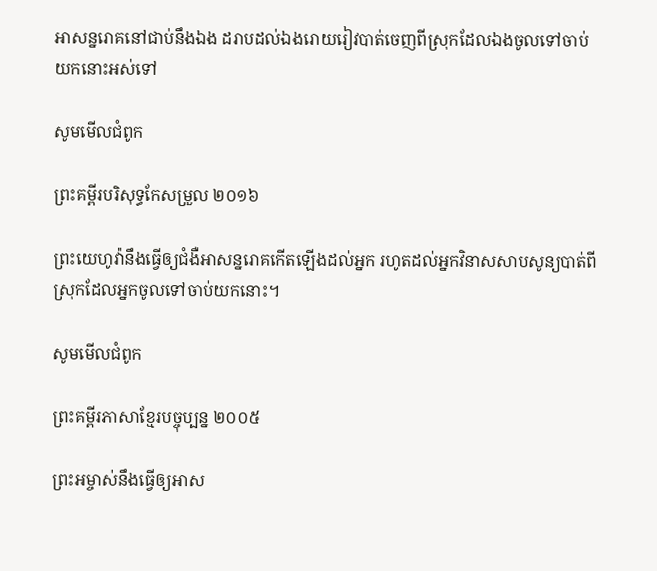អាសន្ន‌រោគនៅជាប់នឹងឯង ដរាបដល់ឯងរោយ‌រៀវបាត់ចេញពីស្រុកដែលឯងចូលទៅចាប់យកនោះអស់ទៅ

សូមមើលជំពូក

ព្រះគម្ពីរបរិសុទ្ធកែសម្រួល ២០១៦

ព្រះ‌យេហូវ៉ានឹងធ្វើឲ្យជំងឺអាសន្ន‌រោគកើតឡើងដល់អ្នក រហូតដល់អ្នកវិនាសសាបសូន្យបាត់ពីស្រុកដែលអ្នកចូលទៅចាប់យកនោះ។

សូមមើលជំពូក

ព្រះគម្ពីរភាសាខ្មែរបច្ចុប្បន្ន ២០០៥

ព្រះ‌អម្ចាស់នឹងធ្វើឲ្យអាស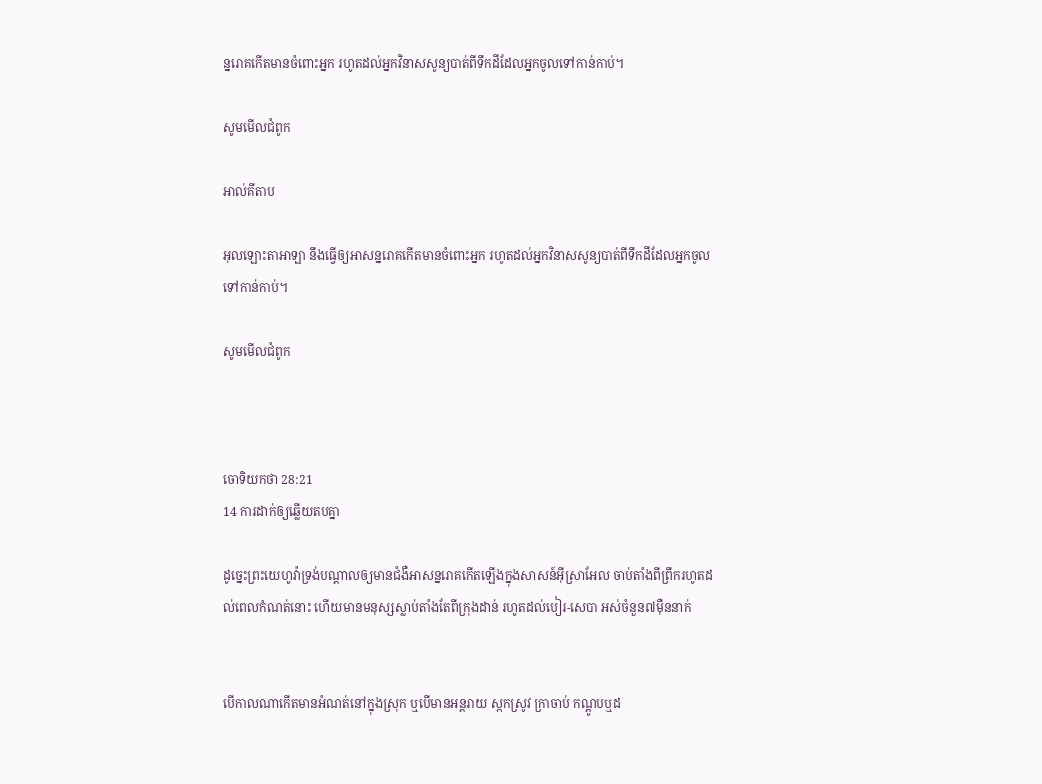ន្ន‌រោគកើតមានចំពោះអ្នក រហូតដល់អ្នកវិនាសសូន្យបាត់ពីទឹកដីដែលអ្នកចូលទៅកាន់កាប់។

សូមមើលជំពូក

អាល់គីតាប

អុលឡោះ‌តាអាឡា នឹងធ្វើឲ្យអាសន្ន‌រោគកើតមានចំពោះអ្នក រហូតដល់អ្នកវិនាសសូន្យបាត់ពីទឹកដីដែលអ្នកចូលទៅកាន់កាប់។

សូមមើលជំពូក



ចោទិយ‌កថា 28:21
14 ការដាក់ឲ្យឆ្លើយតបគ្នា

ដូច្នេះព្រះ‌យេហូវ៉ាទ្រង់បណ្តាលឲ្យមានជំងឺអាសន្ន‌រោគកើតឡើងក្នុងសាសន៍អ៊ីស្រាអែល ចាប់តាំងពីព្រឹករហូតដល់ពេលកំណត់នោះ ហើយមានមនុស្សស្លាប់តាំងតែពីក្រុងដាន់ រហូតដល់បៀរ-សេបា អស់ចំនួន៧ម៉ឺននាក់


បើកាលណាកើតមានអំណត់នៅក្នុងស្រុក ឬបើមានអន្តរាយ ស្កកស្រូវ ក្រាចាប់ កណ្តូបឬដ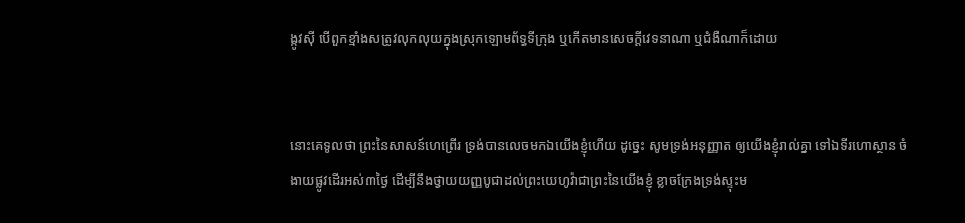ង្កូវស៊ី បើពួកខ្មាំងសត្រូវលុក‌លុយក្នុងស្រុកឡោម‌ព័ទ្ធទីក្រុង ឬកើតមានសេចក្ដីវេទនាណា ឬជំងឺណាក៏ដោយ


នោះគេទូលថា ព្រះនៃសាសន៍ហេព្រើរ ទ្រង់បានលេចមកឯយើងខ្ញុំហើយ ដូច្នេះ សូមទ្រង់អនុញ្ញាត ឲ្យយើងខ្ញុំរាល់គ្នា ទៅឯទីរហោ‌ស្ថាន ចំងាយផ្លូវដើរអស់៣ថ្ងៃ ដើម្បីនឹងថ្វាយយញ្ញ‌បូជាដល់ព្រះ‌យេហូវ៉ាជាព្រះនៃយើងខ្ញុំ ខ្លាចក្រែងទ្រង់ស្ទុះម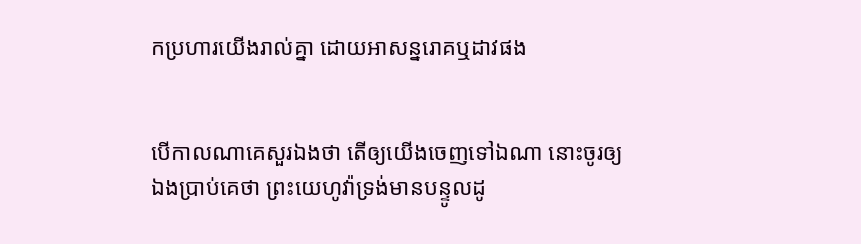កប្រហារយើងរាល់គ្នា ដោយអាសន្ន‌រោគឬដាវផង


បើកាលណាគេសួរឯងថា តើឲ្យយើងចេញទៅឯណា នោះចូរឲ្យឯងប្រាប់គេថា ព្រះ‌យេហូវ៉ាទ្រង់មានបន្ទូលដូ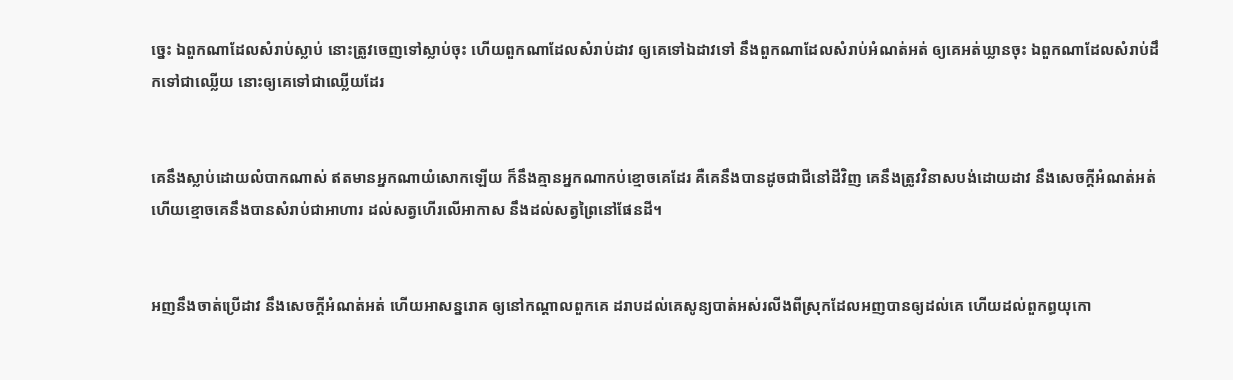ច្នេះ ឯពួកណាដែលសំរាប់ស្លាប់ នោះត្រូវចេញទៅស្លាប់ចុះ ហើយពួកណាដែលសំរាប់ដាវ ឲ្យគេទៅឯដាវទៅ នឹងពួកណាដែលសំរាប់អំណត់‌អត់ ឲ្យគេអត់‌ឃ្លានចុះ ឯពួកណាដែលសំរាប់ដឹកទៅជាឈ្លើយ នោះឲ្យគេទៅជាឈ្លើយដែរ


គេនឹងស្លាប់ដោយលំបាកណាស់ ឥតមានអ្នកណាយំសោកឡើយ ក៏នឹងគ្មានអ្នកណាកប់ខ្មោចគេដែរ គឺគេនឹងបានដូចជាជីនៅដីវិញ គេនឹងត្រូវវិនាសបង់ដោយដាវ នឹងសេចក្ដីអំណត់‌អត់ ហើយខ្មោចគេនឹងបានសំរាប់ជាអាហារ ដល់សត្វហើរលើអាកាស នឹងដល់សត្វព្រៃនៅផែនដី។


អញនឹងចាត់ប្រើដាវ នឹងសេចក្ដីអំណត់‌អត់ ហើយអាសន្ន‌រោគ ឲ្យនៅកណ្តាលពួកគេ ដរាបដល់គេសូន្យបាត់អស់រលីងពីស្រុកដែលអញបានឲ្យដល់គេ ហើយដល់ពួកព្ធយុ‌កោ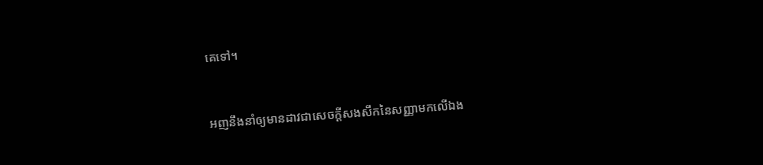គេទៅ។


អញនឹងនាំឲ្យមានដាវជាសេចក្ដីសង‌សឹកនៃសញ្ញាមកលើឯង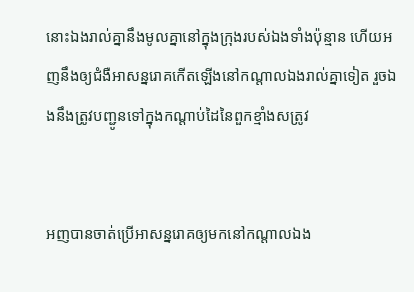នោះឯងរាល់គ្នានឹងមូលគ្នានៅក្នុងក្រុងរបស់ឯងទាំងប៉ុន្មាន ហើយអញនឹងឲ្យជំងឺអាសន្នរោគកើតឡើងនៅកណ្តាលឯងរាល់គ្នាទៀត រួចឯងនឹងត្រូវបញ្ជូនទៅក្នុងកណ្តាប់ដៃនៃពួកខ្មាំងសត្រូវ


អញបានចាត់ប្រើអាសន្ន‌រោគឲ្យមកនៅកណ្តាលឯង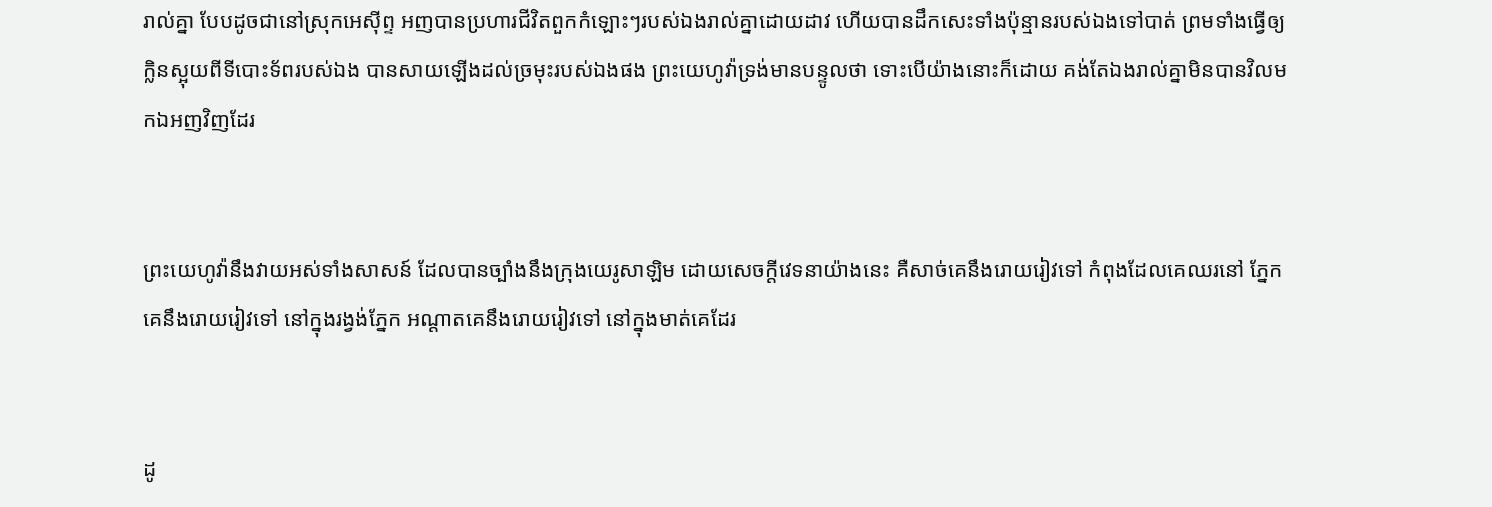រាល់គ្នា បែបដូចជានៅស្រុកអេស៊ីព្ទ អញបានប្រហារជីវិតពួកកំឡោះៗរបស់ឯងរាល់គ្នាដោយដាវ ហើយបានដឹកសេះទាំងប៉ុន្មានរបស់ឯងទៅបាត់ ព្រមទាំងធ្វើឲ្យក្លិនស្អុយពីទីបោះទ័ពរបស់ឯង បានសាយឡើងដល់ច្រមុះរបស់ឯងផង ព្រះ‌យេហូវ៉ាទ្រង់មានបន្ទូលថា ទោះបើយ៉ាងនោះក៏ដោយ គង់តែឯងរាល់គ្នាមិនបានវិលមកឯអញវិញដែរ


ព្រះ‌យេហូវ៉ានឹងវាយអស់ទាំងសាសន៍ ដែលបានច្បាំងនឹងក្រុងយេរូ‌សាឡិម ដោយសេចក្ដីវេទនាយ៉ាងនេះ គឺសាច់គេនឹងរោយ‌រៀវទៅ កំពុងដែលគេឈរនៅ ភ្នែកគេនឹងរោយ‌រៀវទៅ នៅក្នុងរង្វង់ភ្នែក អណ្តាតគេនឹងរោយ‌រៀវទៅ នៅក្នុងមាត់គេដែរ


ដូ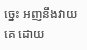ច្នេះ អញនឹងវាយគេ ដោយ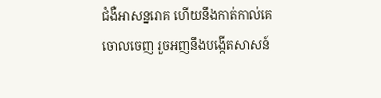ជំងឺអាសន្ន‌រោគ ហើយនឹងកាត់‌កាល់គេចោលចេញ រួចអញនឹងបង្កើតសាសន៍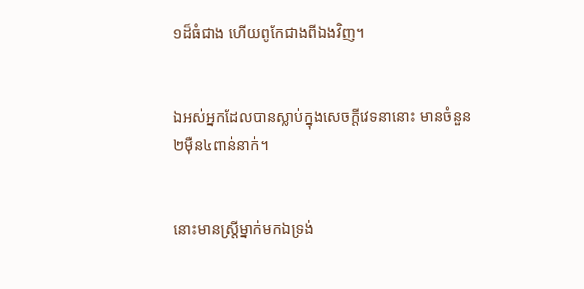១ដ៏ធំជាង ហើយពូកែជាងពីឯងវិញ។


ឯអស់អ្នកដែលបានស្លាប់ក្នុងសេចក្ដីវេទនានោះ មានចំនួន២ម៉ឺន៤ពាន់នាក់។


នោះមានស្ត្រីម្នាក់មកឯទ្រង់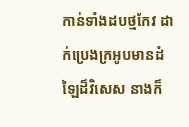កាន់ទាំងដបថ្មកែវ ដាក់ប្រេងក្រអូបមានដំឡៃដ៏វិសេស នាងក៏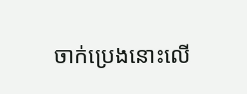ចាក់ប្រេងនោះលើ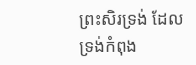ព្រះ‌សិរទ្រង់ ដែលទ្រង់កំពុង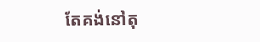តែគង់នៅតុ